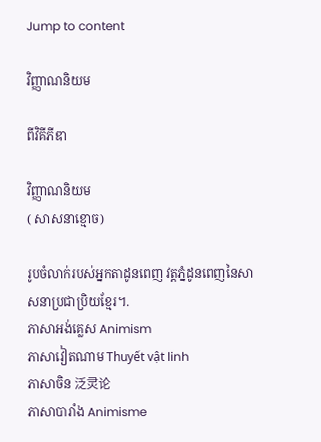Jump to content

វិញ្ញាណនិយម

ពីវិគីភីឌា

វិញ្ញាណនិយម
( សាសនាខ្មោច)

រូបចំលាក់របស់អ្នកតាដូនពេញ វត្តភ្នំដូនពេញនៃសាសនាប្រជាប្រិយខ្មែរ។.
ភាសាអង់គ្លេស Animism
ភាសាវៀតណាម Thuyết vật linh
ភាសាចិន 泛灵论
ភាសាបារាំង Animisme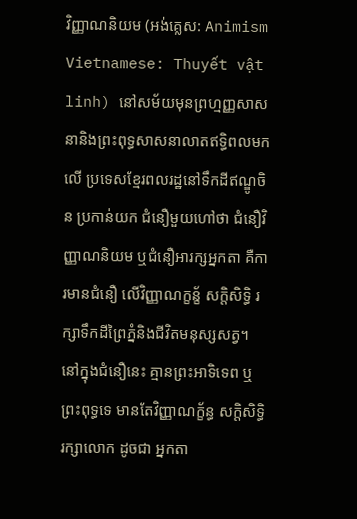វិញ្ញាណនិយម (អង់គ្លេស: Animism Vietnamese: Thuyết vật linh) នៅសម័យមុនព្រហ្មញ្ញសាសនានិងព្រះពុទ្ធសាសនាលាតឥទ្ធិពលមកលើ ប្រទេសខ្មែរពលរដ្ឋនៅទឹកដីឥណ្ឌូចិន ប្រកាន់យក ជំនឿមួយហៅថា ជំនឿវិញ្ញាណនិយម ឬជំនឿអារក្សអ្នកតា គឺការមានជំនឿ លើវិញ្ញាណក្ខន្ខ័ សក្តិសិទ្ធិ រក្សាទឹកដីព្រៃភ្នំនិងជីវិតមនុស្សសត្វ។ នៅក្នុងជំនឿនេះ គ្មានព្រះអាទិទេព ឬព្រះពុទ្ធទេ មានតែវិញ្ញាណក្ខ័ន្ធ សក្តិសិទ្ធិ រក្សាលោក ដូចជា អ្នកតា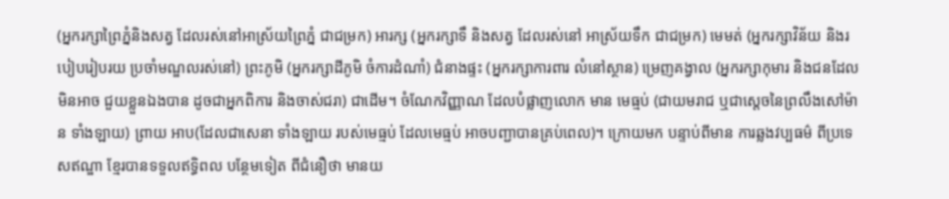(អ្នករក្សាព្រៃភ្នំនិងសត្វ ដែលរស់នៅអាស្រ័យព្រៃភ្នំ ជាជម្រក) អារក្ស (អ្នករក្សាទឹ និងសត្វ ដែលរស់នៅ អាស្រ័យទឹក ជាជម្រក) មេមត់ (អ្នករក្សាវិន័យ និងរបៀបរៀបរយ ប្រចាំមណ្ឌលរស់នៅ) ព្រះភូមិ (អ្នករក្សាដីភូមិ ចំការដំណាំ) ជំនាងផ្ទះ (អ្នករក្សាការពារ លំនៅស្ថាន) ម្រេញគង្វាល (អ្នករក្សាកុមារ និងជនដែល មិនអាច ជួយខ្លួនឯងបាន ដូចជាអ្នកពិការ និងចាស់ជរា) ជាដើម។ ចំណែកវិញ្ញាណ ដែលបំផ្លាញលោក មាន មេធ្មប់ (ជាយមរាជ ឬជាស្តេចនៃព្រលឹងសៅម៉ាន ទាំងឡាយ) ព្រាយ អាប(ដែលជាសេនា ទាំងឡាយ របស់មេធ្មប់ ដែលមេធ្មប់ អាចបញ្ជាបានគ្រប់ពេល)។ ក្រោយមក បន្ទាប់ពីមាន ការឆ្លងវប្បធម៌ ពីប្រទេសឥណ្ឌា ខ្មែរបានទទួលឥទ្ធិពល បន្ថែមទៀត ពីជំនឿថា មានយ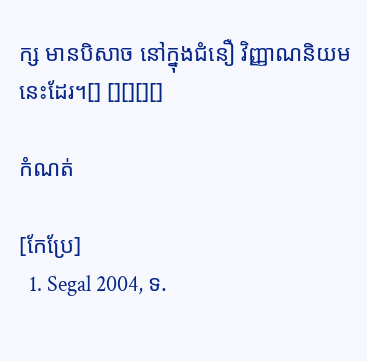ក្ស មានបិសាច នៅក្នុងជំនឿ វិញ្ញាណនិយម នេះដែរ។[] [][][][]

កំណត់

[កែប្រែ]
  1. Segal 2004, ទ.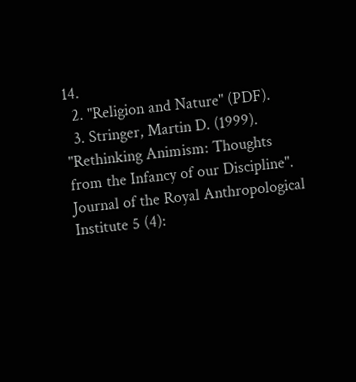14.
  2. "Religion and Nature" (PDF).
  3. Stringer, Martin D. (1999). "Rethinking Animism: Thoughts from the Infancy of our Discipline". Journal of the Royal Anthropological Institute 5 (4):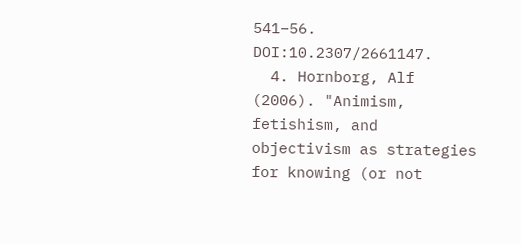541–56. DOI:10.2307/2661147.
  4. Hornborg, Alf (2006). "Animism, fetishism, and objectivism as strategies for knowing (or not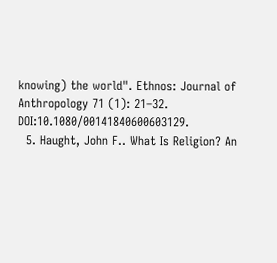knowing) the world". Ethnos: Journal of Anthropology 71 (1): 21–32. DOI:10.1080/00141840600603129.
  5. Haught, John F.. What Is Religion? An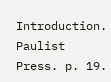Introduction. Paulist Press. p. 19.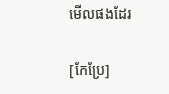មើលផងដែរ

[កែប្រែ]